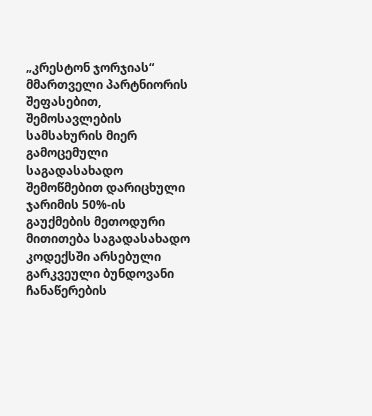„კრესტონ ჯორჯიას“ მმართველი პარტნიორის შეფასებით, შემოსავლების სამსახურის მიერ გამოცემული საგადასახადო შემოწმებით დარიცხული ჯარიმის 50%-ის გაუქმების მეთოდური მითითება საგადასახადო კოდექსში არსებული გარკვეული ბუნდოვანი ჩანაწერების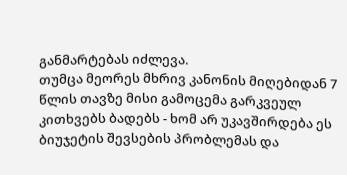განმარტებას იძლევა.
თუმცა მეორეს მხრივ კანონის მიღებიდან 7 წლის თავზე მისი გამოცემა გარკვეულ კითხვებს ბადებს - ხომ არ უკავშირდება ეს ბიუჯეტის შევსების პრობლემას და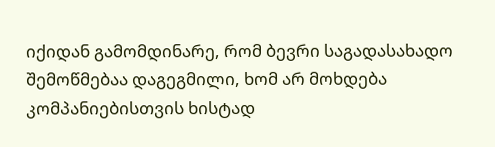იქიდან გამომდინარე, რომ ბევრი საგადასახადო შემოწმებაა დაგეგმილი, ხომ არ მოხდება კომპანიებისთვის ხისტად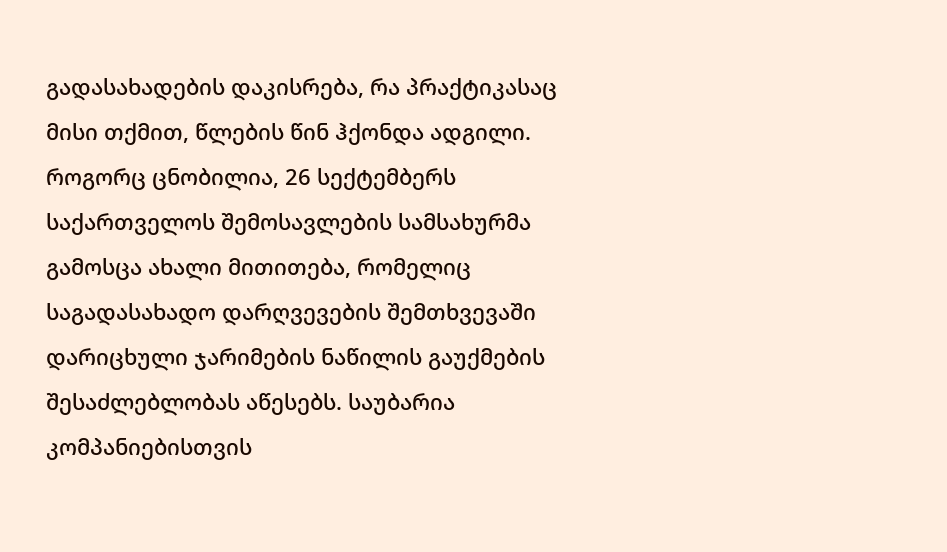გადასახადების დაკისრება, რა პრაქტიკასაც მისი თქმით, წლების წინ ჰქონდა ადგილი.
როგორც ცნობილია, 26 სექტემბერს საქართველოს შემოსავლების სამსახურმა გამოსცა ახალი მითითება, რომელიც საგადასახადო დარღვევების შემთხვევაში დარიცხული ჯარიმების ნაწილის გაუქმების შესაძლებლობას აწესებს. საუბარია კომპანიებისთვის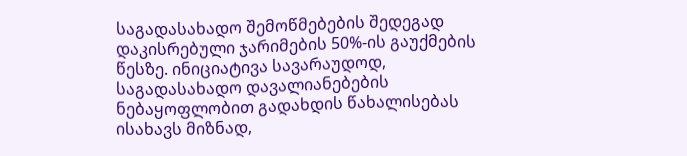საგადასახადო შემოწმებების შედეგად დაკისრებული ჯარიმების 50%-ის გაუქმების წესზე. ინიციატივა სავარაუდოდ, საგადასახადო დავალიანებების ნებაყოფლობით გადახდის წახალისებას ისახავს მიზნად,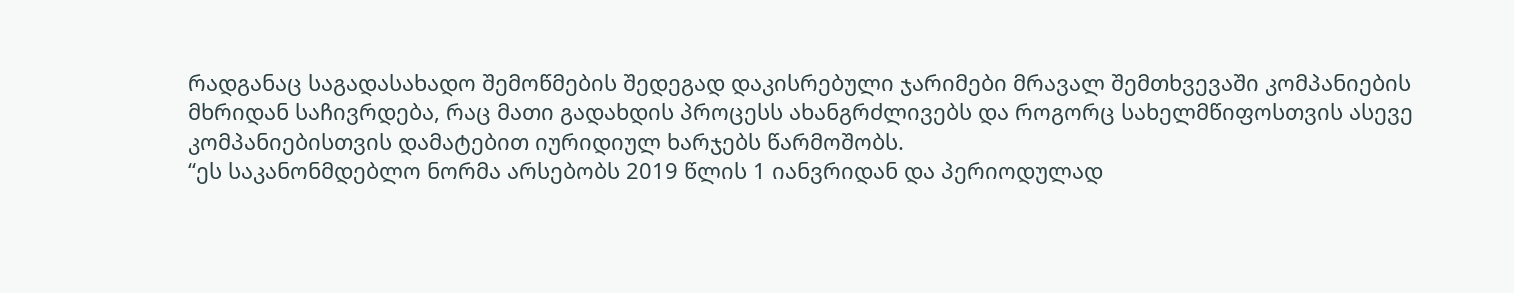რადგანაც საგადასახადო შემოწმების შედეგად დაკისრებული ჯარიმები მრავალ შემთხვევაში კომპანიების მხრიდან საჩივრდება, რაც მათი გადახდის პროცესს ახანგრძლივებს და როგორც სახელმწიფოსთვის ასევე კომპანიებისთვის დამატებით იურიდიულ ხარჯებს წარმოშობს.
“ეს საკანონმდებლო ნორმა არსებობს 2019 წლის 1 იანვრიდან და პერიოდულად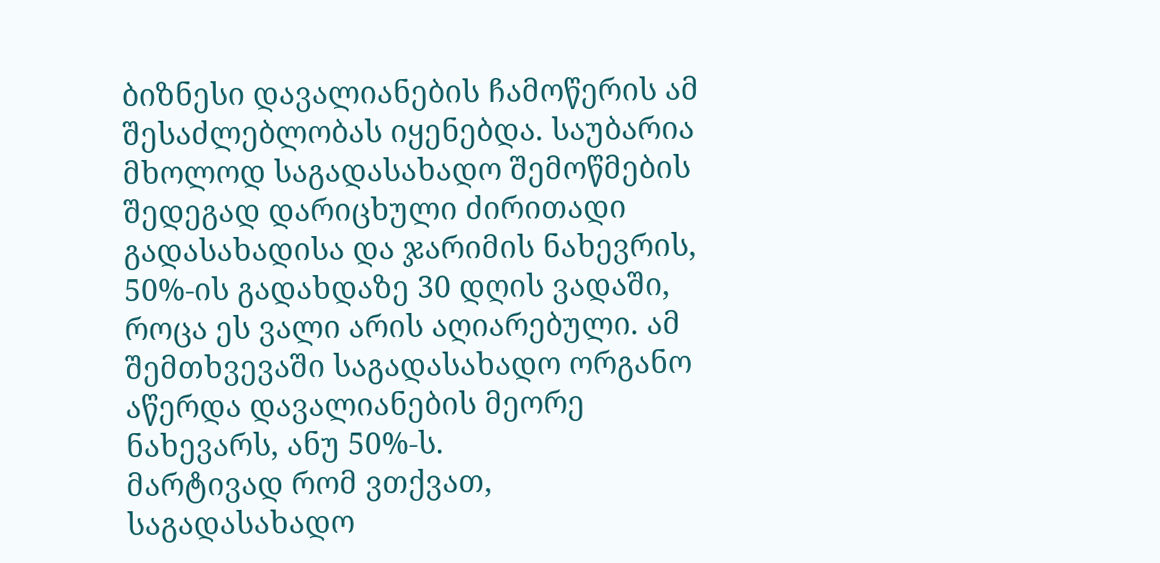ბიზნესი დავალიანების ჩამოწერის ამ შესაძლებლობას იყენებდა. საუბარია მხოლოდ საგადასახადო შემოწმების შედეგად დარიცხული ძირითადი გადასახადისა და ჯარიმის ნახევრის, 50%-ის გადახდაზე 30 დღის ვადაში, როცა ეს ვალი არის აღიარებული. ამ შემთხვევაში საგადასახადო ორგანო აწერდა დავალიანების მეორე ნახევარს, ანუ 50%-ს.
მარტივად რომ ვთქვათ, საგადასახადო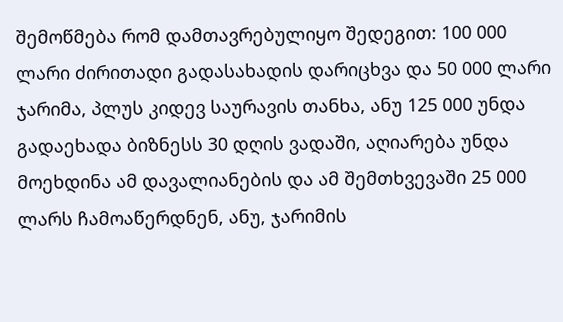შემოწმება რომ დამთავრებულიყო შედეგით: 100 000 ლარი ძირითადი გადასახადის დარიცხვა და 50 000 ლარი ჯარიმა, პლუს კიდევ საურავის თანხა, ანუ 125 000 უნდა გადაეხადა ბიზნესს 30 დღის ვადაში, აღიარება უნდა მოეხდინა ამ დავალიანების და ამ შემთხვევაში 25 000 ლარს ჩამოაწერდნენ, ანუ, ჯარიმის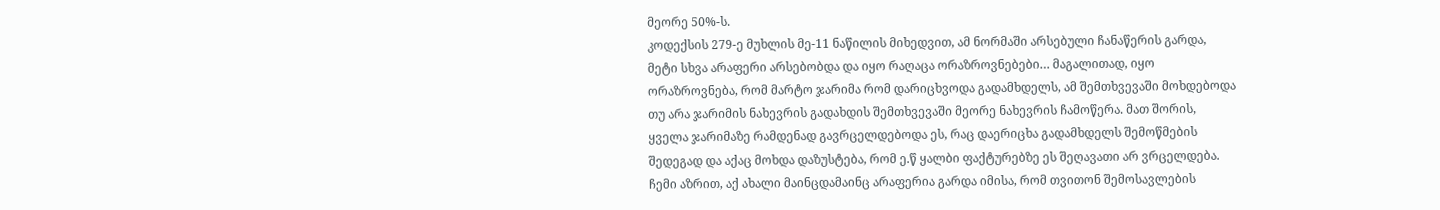მეორე 50%-ს.
კოდექსის 279-ე მუხლის მე-11 ნაწილის მიხედვით, ამ ნორმაში არსებული ჩანაწერის გარდა, მეტი სხვა არაფერი არსებობდა და იყო რაღაცა ორაზროვნებები… მაგალითად, იყო ორაზროვნება, რომ მარტო ჯარიმა რომ დარიცხვოდა გადამხდელს, ამ შემთხვევაში მოხდებოდა თუ არა ჯარიმის ნახევრის გადახდის შემთხვევაში მეორე ნახევრის ჩამოწერა. მათ შორის, ყველა ჯარიმაზე რამდენად გავრცელდებოდა ეს, რაც დაერიცხა გადამხდელს შემოწმების შედეგად და აქაც მოხდა დაზუსტება, რომ ე.წ ყალბი ფაქტურებზე ეს შეღავათი არ ვრცელდება.
ჩემი აზრით, აქ ახალი მაინცდამაინც არაფერია გარდა იმისა, რომ თვითონ შემოსავლების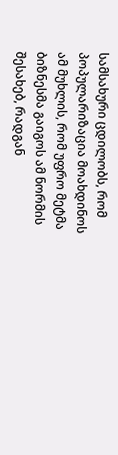სამსახური ცდილობს, რომ პოპულარიზაცია მოახდინოს ამ მუხლის, რომ უფრო მეტმა ბიზნესმა გაიგოს ამ ნორმის შესახებ, რადგან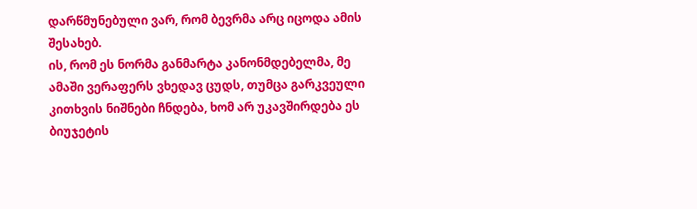დარწმუნებული ვარ, რომ ბევრმა არც იცოდა ამის შესახებ.
ის, რომ ეს ნორმა განმარტა კანონმდებელმა, მე ამაში ვერაფერს ვხედავ ცუდს, თუმცა გარკვეული კითხვის ნიშნები ჩნდება, ხომ არ უკავშირდება ეს ბიუჯეტის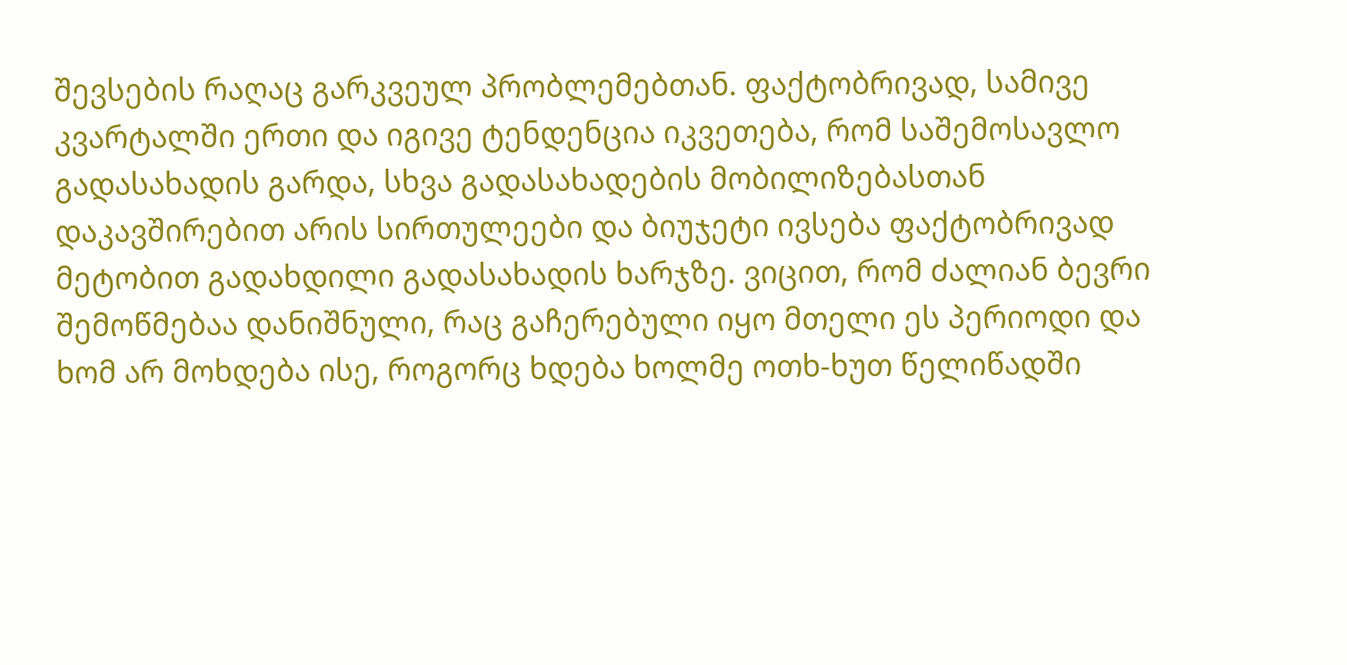შევსების რაღაც გარკვეულ პრობლემებთან. ფაქტობრივად, სამივე კვარტალში ერთი და იგივე ტენდენცია იკვეთება, რომ საშემოსავლო გადასახადის გარდა, სხვა გადასახადების მობილიზებასთან დაკავშირებით არის სირთულეები და ბიუჯეტი ივსება ფაქტობრივად მეტობით გადახდილი გადასახადის ხარჯზე. ვიცით, რომ ძალიან ბევრი შემოწმებაა დანიშნული, რაც გაჩერებული იყო მთელი ეს პერიოდი და ხომ არ მოხდება ისე, როგორც ხდება ხოლმე ოთხ-ხუთ წელიწადში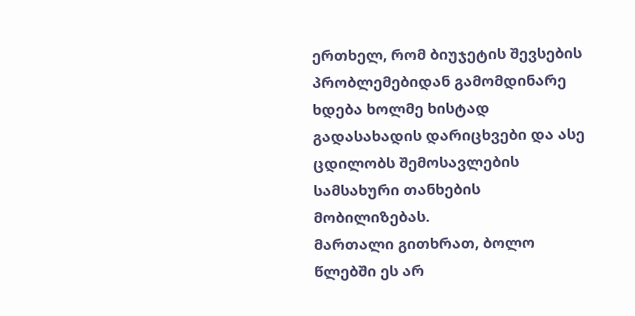ერთხელ, რომ ბიუჯეტის შევსების პრობლემებიდან გამომდინარე ხდება ხოლმე ხისტად გადასახადის დარიცხვები და ასე ცდილობს შემოსავლების სამსახური თანხების მობილიზებას.
მართალი გითხრათ, ბოლო წლებში ეს არ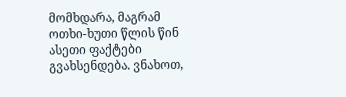მომხდარა, მაგრამ ოთხი-ხუთი წლის წინ ასეთი ფაქტები გვახსენდება. ვნახოთ,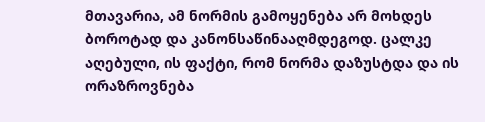მთავარია, ამ ნორმის გამოყენება არ მოხდეს ბოროტად და კანონსაწინააღმდეგოდ. ცალკე აღებული, ის ფაქტი, რომ ნორმა დაზუსტდა და ის ორაზროვნება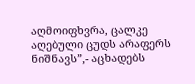აღმოიფხვრა, ცალკე აღებული ცუდს არაფერს ნიშნავს”,- აცხადებს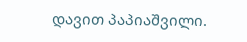დავით პაპიაშვილი.